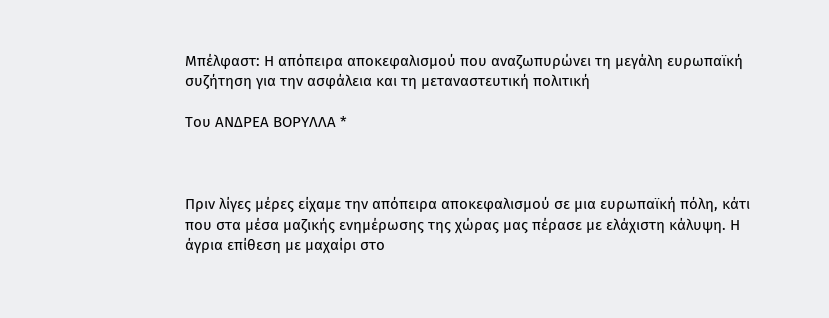Μπέλφαστ: Η απόπειρα αποκεφαλισµού που αναζωπυρώνει τη µεγάλη ευρωπαϊκή συζήτηση για την ασφάλεια και τη µεταναστευτική πολιτική

Του ΑΝΔΡΕΑ ΒΟΡΥΛΛΑ *



Πριν λίγες µέρες είχαµε την απόπειρα αποκεφαλισµού σε µια ευρωπαϊκή πόλη, κάτι που στα µέσα µαζικής ενηµέρωσης της χώρας µας πέρασε µε ελάχιστη κάλυψη. Η άγρια επίθεση µε µαχαίρι στο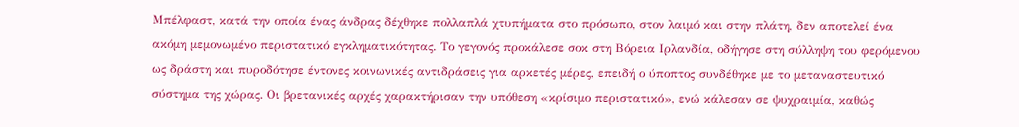Μπέλφαστ, κατά την οποία ένας άνδρας δέχθηκε πολλαπλά χτυπήµατα στο πρόσωπο, στον λαιµό και στην πλάτη, δεν αποτελεί ένα ακόµη µεµονωµένο περιστατικό εγκληµατικότητας. Το γεγονός προκάλεσε σοκ στη Βόρεια Ιρλανδία, οδήγησε στη σύλληψη του φερόµενου ως δράστη και πυροδότησε έντονες κοινωνικές αντιδράσεις για αρκετές µέρες, επειδή ο ύποπτος συνδέθηκε µε το µεταναστευτικό σύστηµα της χώρας. Οι βρετανικές αρχές χαρακτήρισαν την υπόθεση «κρίσιµο περιστατικό», ενώ κάλεσαν σε ψυχραιµία, καθώς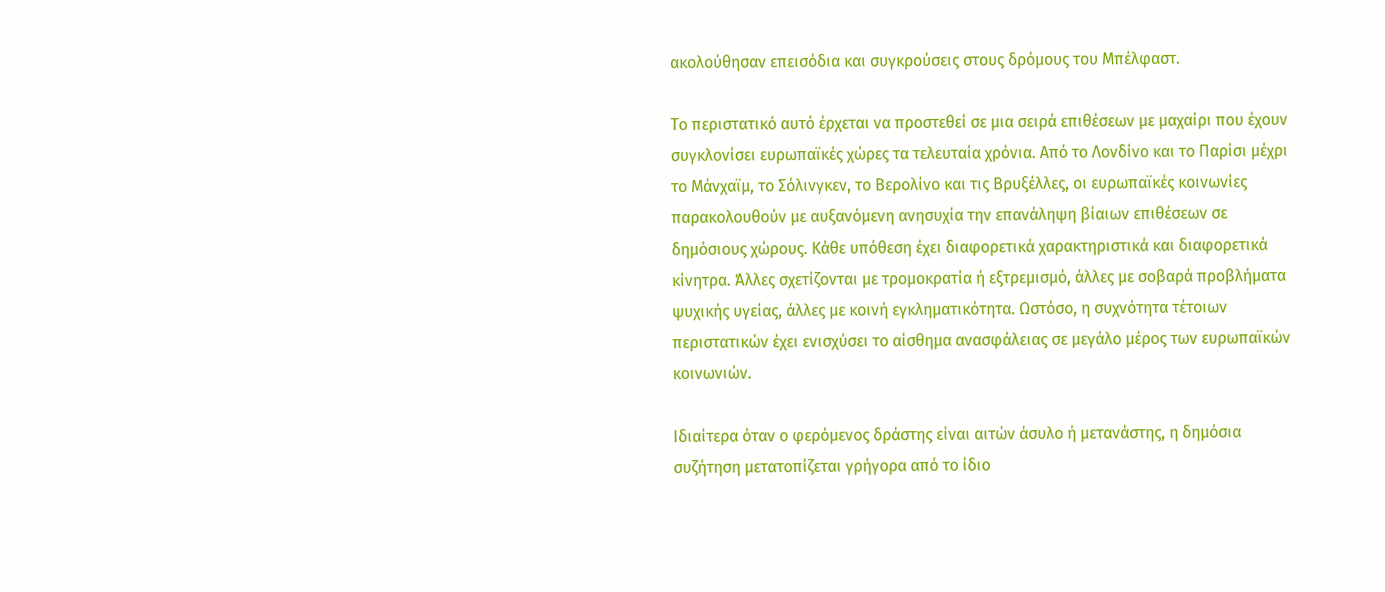ακολούθησαν επεισόδια και συγκρούσεις στους δρόµους του Μπέλφαστ.

Το περιστατικό αυτό έρχεται να προστεθεί σε µια σειρά επιθέσεων µε µαχαίρι που έχουν συγκλονίσει ευρωπαϊκές χώρες τα τελευταία χρόνια. Από το Λονδίνο και το Παρίσι µέχρι το Μάνχαϊµ, το Σόλινγκεν, το Βερολίνο και τις Βρυξέλλες, οι ευρωπαϊκές κοινωνίες παρακολουθούν µε αυξανόµενη ανησυχία την επανάληψη βίαιων επιθέσεων σε δηµόσιους χώρους. Κάθε υπόθεση έχει διαφορετικά χαρακτηριστικά και διαφορετικά κίνητρα. Άλλες σχετίζονται µε τροµοκρατία ή εξτρεµισµό, άλλες µε σοβαρά προβλήµατα ψυχικής υγείας, άλλες µε κοινή εγκληµατικότητα. Ωστόσο, η συχνότητα τέτοιων περιστατικών έχει ενισχύσει το αίσθηµα ανασφάλειας σε µεγάλο µέρος των ευρωπαϊκών κοινωνιών.

Ιδιαίτερα όταν ο φερόµενος δράστης είναι αιτών άσυλο ή µετανάστης, η δηµόσια συζήτηση µετατοπίζεται γρήγορα από το ίδιο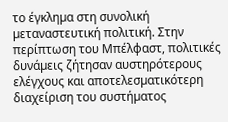το έγκληµα στη συνολική µεταναστευτική πολιτική. Στην περίπτωση του Μπέλφαστ, πολιτικές δυνάµεις ζήτησαν αυστηρότερους ελέγχους και αποτελεσµατικότερη διαχείριση του συστήµατος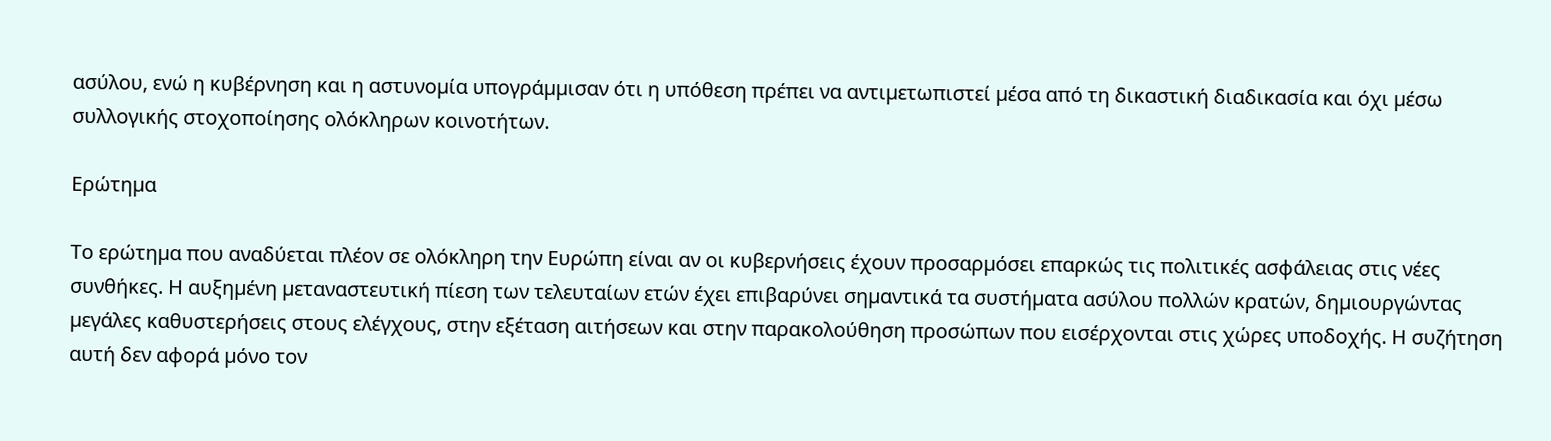ασύλου, ενώ η κυβέρνηση και η αστυνοµία υπογράµµισαν ότι η υπόθεση πρέπει να αντιµετωπιστεί µέσα από τη δικαστική διαδικασία και όχι µέσω συλλογικής στοχοποίησης ολόκληρων κοινοτήτων.

Ερώτηµα

Το ερώτηµα που αναδύεται πλέον σε ολόκληρη την Ευρώπη είναι αν οι κυβερνήσεις έχουν προσαρµόσει επαρκώς τις πολιτικές ασφάλειας στις νέες συνθήκες. Η αυξηµένη µεταναστευτική πίεση των τελευταίων ετών έχει επιβαρύνει σηµαντικά τα συστήµατα ασύλου πολλών κρατών, δηµιουργώντας µεγάλες καθυστερήσεις στους ελέγχους, στην εξέταση αιτήσεων και στην παρακολούθηση προσώπων που εισέρχονται στις χώρες υποδοχής. Η συζήτηση αυτή δεν αφορά µόνο τον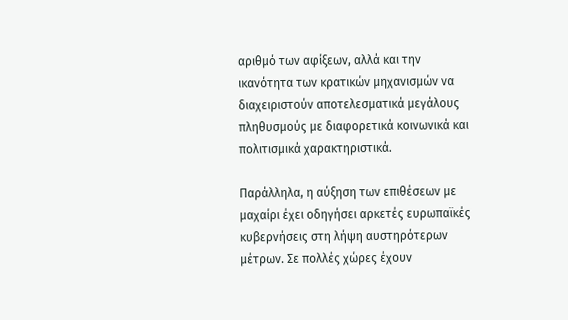αριθµό των αφίξεων, αλλά και την ικανότητα των κρατικών µηχανισµών να διαχειριστούν αποτελεσµατικά µεγάλους πληθυσµούς µε διαφορετικά κοινωνικά και πολιτισµικά χαρακτηριστικά.

Παράλληλα, η αύξηση των επιθέσεων µε µαχαίρι έχει οδηγήσει αρκετές ευρωπαϊκές κυβερνήσεις στη λήψη αυστηρότερων µέτρων. Σε πολλές χώρες έχουν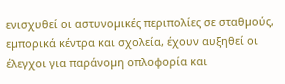ενισχυθεί οι αστυνοµικές περιπολίες σε σταθµούς, εµπορικά κέντρα και σχολεία, έχουν αυξηθεί οι έλεγχοι για παράνοµη οπλοφορία και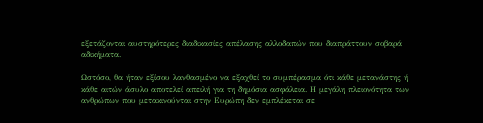εξετάζονται αυστηρότερες διαδικασίες απέλασης αλλοδαπών που διαπράττουν σοβαρά αδικήµατα.

Ωστόσο, θα ήταν εξίσου λανθασµένο να εξαχθεί το συµπέρασµα ότι κάθε µετανάστης ή κάθε αιτών άσυλο αποτελεί απειλή για τη δηµόσια ασφάλεια. Η µεγάλη πλειονότητα των ανθρώπων που µετακινούνται στην Ευρώπη δεν εµπλέκεται σε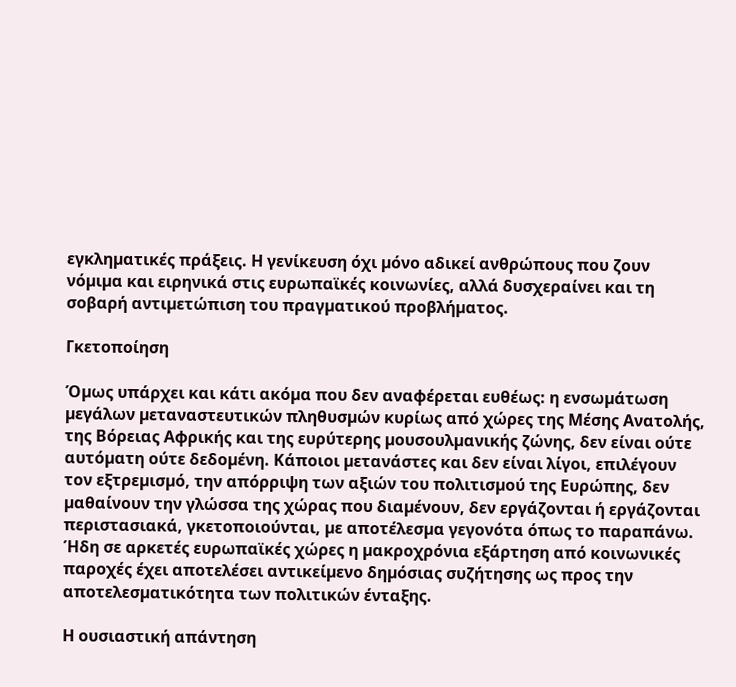εγκληµατικές πράξεις. Η γενίκευση όχι µόνο αδικεί ανθρώπους που ζουν νόµιµα και ειρηνικά στις ευρωπαϊκές κοινωνίες, αλλά δυσχεραίνει και τη σοβαρή αντιµετώπιση του πραγµατικού προβλήµατος.

Γκετοποίηση

Όµως υπάρχει και κάτι ακόµα που δεν αναφέρεται ευθέως: η ενσωµάτωση µεγάλων µεταναστευτικών πληθυσµών κυρίως από χώρες της Μέσης Ανατολής, της Βόρειας Αφρικής και της ευρύτερης µουσουλµανικής ζώνης, δεν είναι ούτε αυτόµατη ούτε δεδοµένη. Κάποιοι µετανάστες και δεν είναι λίγοι, επιλέγουν τον εξτρεµισµό, την απόρριψη των αξιών του πολιτισµού της Ευρώπης, δεν µαθαίνουν την γλώσσα της χώρας που διαµένουν, δεν εργάζονται ή εργάζονται περιστασιακά, γκετοποιούνται, µε αποτέλεσµα γεγονότα όπως το παραπάνω. Ήδη σε αρκετές ευρωπαϊκές χώρες η µακροχρόνια εξάρτηση από κοινωνικές παροχές έχει αποτελέσει αντικείµενο δηµόσιας συζήτησης ως προς την αποτελεσµατικότητα των πολιτικών ένταξης.

Η ουσιαστική απάντηση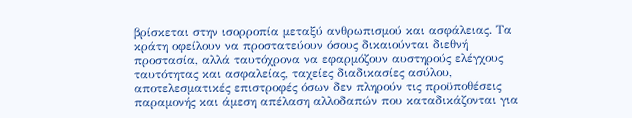βρίσκεται στην ισορροπία µεταξύ ανθρωπισµού και ασφάλειας. Τα κράτη οφείλουν να προστατεύουν όσους δικαιούνται διεθνή προστασία, αλλά ταυτόχρονα να εφαρµόζουν αυστηρούς ελέγχους ταυτότητας και ασφαλείας, ταχείες διαδικασίες ασύλου, αποτελεσµατικές επιστροφές όσων δεν πληρούν τις προϋποθέσεις παραµονής και άµεση απέλαση αλλοδαπών που καταδικάζονται για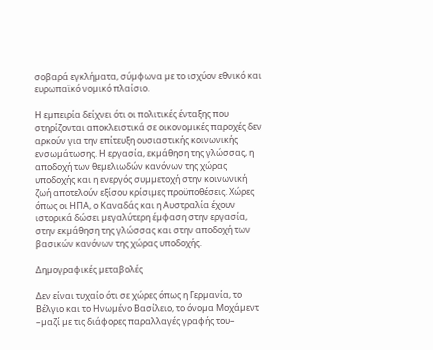σοβαρά εγκλήµατα, σύµφωνα µε το ισχύον εθνικό και ευρωπαϊκό νοµικό πλαίσιο.

Η εµπειρία δείχνει ότι οι πολιτικές ένταξης που στηρίζονται αποκλειστικά σε οικονοµικές παροχές δεν αρκούν για την επίτευξη ουσιαστικής κοινωνικής ενσωµάτωσης. Η εργασία, εκµάθηση της γλώσσας, η αποδοχή των θεµελιωδών κανόνων της χώρας υποδοχής και η ενεργός συµµετοχή στην κοινωνική ζωή αποτελούν εξίσου κρίσιµες προϋποθέσεις. Χώρες όπως οι ΗΠΑ, ο Καναδάς και η Αυστραλία έχουν ιστορικά δώσει µεγαλύτερη έµφαση στην εργασία, στην εκµάθηση της γλώσσας και στην αποδοχή των βασικών κανόνων της χώρας υποδοχής.

Δηµογραφικές µεταβολές

Δεν είναι τυχαίο ότι σε χώρες όπως η Γερµανία, το Βέλγιο και το Ηνωµένο Βασίλειο, το όνοµα Μοχάµεντ –µαζί µε τις διάφορες παραλλαγές γραφής του–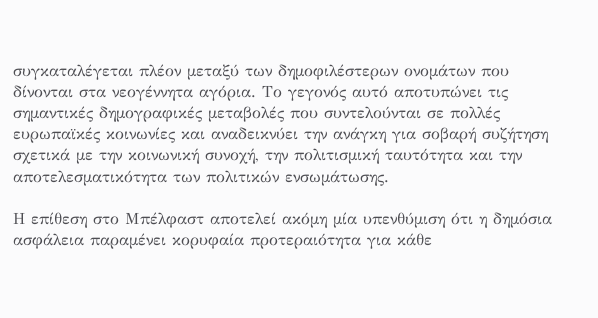συγκαταλέγεται πλέον µεταξύ των δηµοφιλέστερων ονοµάτων που δίνονται στα νεογέννητα αγόρια. Το γεγονός αυτό αποτυπώνει τις σηµαντικές δηµογραφικές µεταβολές που συντελούνται σε πολλές ευρωπαϊκές κοινωνίες και αναδεικνύει την ανάγκη για σοβαρή συζήτηση σχετικά µε την κοινωνική συνοχή, την πολιτισµική ταυτότητα και την αποτελεσµατικότητα των πολιτικών ενσωµάτωσης.

Η επίθεση στο Μπέλφαστ αποτελεί ακόµη µία υπενθύµιση ότι η δηµόσια ασφάλεια παραµένει κορυφαία προτεραιότητα για κάθε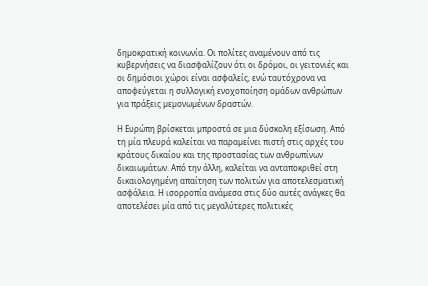δηµοκρατική κοινωνία. Οι πολίτες αναµένουν από τις κυβερνήσεις να διασφαλίζουν ότι οι δρόµοι, οι γειτονιές και οι δηµόσιοι χώροι είναι ασφαλείς, ενώ ταυτόχρονα να αποφεύγεται η συλλογική ενοχοποίηση οµάδων ανθρώπων για πράξεις µεµονωµένων δραστών.

Η Ευρώπη βρίσκεται µπροστά σε µια δύσκολη εξίσωση. Από τη µία πλευρά καλείται να παραµείνει πιστή στις αρχές του κράτους δικαίου και της προστασίας των ανθρωπίνων δικαιωµάτων. Από την άλλη, καλείται να ανταποκριθεί στη δικαιολογηµένη απαίτηση των πολιτών για αποτελεσµατική ασφάλεια. Η ισορροπία ανάµεσα στις δύο αυτές ανάγκες θα αποτελέσει µία από τις µεγαλύτερες πολιτικές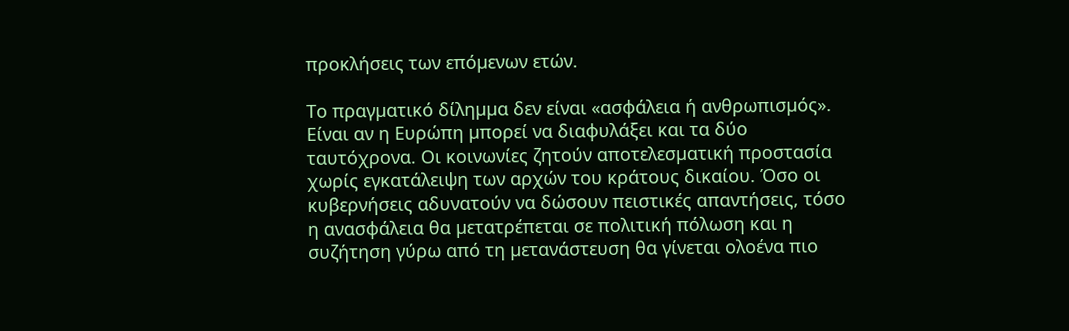προκλήσεις των επόµενων ετών.

Το πραγµατικό δίληµµα δεν είναι «ασφάλεια ή ανθρωπισµός». Είναι αν η Ευρώπη µπορεί να διαφυλάξει και τα δύο ταυτόχρονα. Οι κοινωνίες ζητούν αποτελεσµατική προστασία χωρίς εγκατάλειψη των αρχών του κράτους δικαίου. Όσο οι κυβερνήσεις αδυνατούν να δώσουν πειστικές απαντήσεις, τόσο η ανασφάλεια θα µετατρέπεται σε πολιτική πόλωση και η συζήτηση γύρω από τη µετανάστευση θα γίνεται ολοένα πιο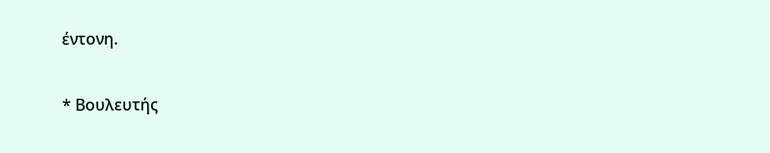έντονη.

* Βουλευτής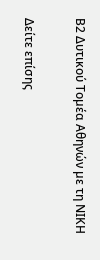Β2 Δυτικού Τοµέα Αθηνών µε τη ΝΙΚΗ

Δείτε επίσης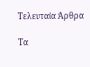Τελευταία Άρθρα

Τα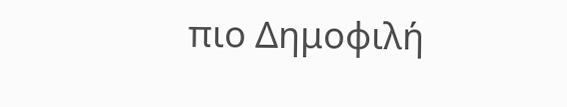πιο Δημοφιλή